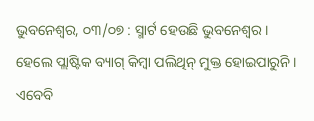ଭୁବନେଶ୍ୱର, ୦୩/୦୭ : ସ୍ମାର୍ଟ ହେଉଛି ଭୁବନେଶ୍ୱର। ହେଲେ ପ୍ଲାଷ୍ଟିକ ବ୍ୟାଗ୍ କିମ୍ବା ପଲିଥିନ୍ ମୁକ୍ତ ହୋଇପାରୁନି । ଏବେବି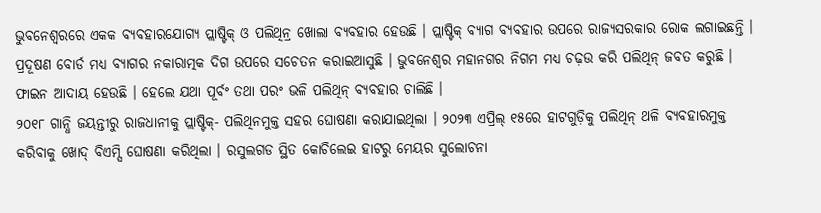ଭୁବନେଶ୍ୱରରେ ଏକକ ବ୍ୟବହାରଯୋଗ୍ୟ ପ୍ଲାଷ୍ଟିକ୍ ଓ ପଲିଥିନ୍ର ଖୋଲା ବ୍ୟବହାର ହେଉଛି । ପ୍ଲାଷ୍ଟିକ୍ ବ୍ୟାଗ ବ୍ୟବହାର ଉପରେ ରାଜ୍ୟସରକାର ରୋକ ଲଗାଇଛନ୍ତି । ପ୍ରଦୂଷଣ ବୋର୍ଡ ମଧ୍ୟ ବ୍ୟାଗର ନକାରାତ୍ମକ ଦିଗ ଉପରେ ସଚେତନ କରାଇଆସୁଛି । ଭୁବନେଶ୍ୱର ମହାନଗର ନିଗମ ମଧ୍ୟ ଚଢ଼ଉ କରି ପଲିଥିନ୍ ଜବତ କରୁଛି । ଫାଇନ ଆଦାୟ ହେଉଛି । ହେଲେ ଯଥା ପୂର୍ବଂ ତଥା ପରଂ ଭଳି ପଲିଥିନ୍ ବ୍ୟବହାର ଚାଲିଛି ।
୨୦୧୮ ଗାନ୍ଧି ଜୟନ୍ତୀରୁ ରାଜଧାନୀକୁ ପ୍ଲାଷ୍ଟିକ୍- ପଲିଥିନମୁକ୍ତ ସହର ଘୋଷଣା କରାଯାଇଥିଲା । ୨୦୨୩ ଏପ୍ରିଲ୍ ୧୫ରେ ହାଟଗୁଡ଼ିକୁ ପଲିଥିନ୍ ଥଳି ବ୍ୟବହାରମୁକ୍ତ କରିବାକୁ ଖୋଦ୍ ବିଏମ୍ସି ଘୋଷଣା କରିଥିଲା । ରସୁଲଗଡ ସ୍ଥିତ କୋଚିଲେଇ ହାଟରୁ ମେୟର ସୁଲୋଚନା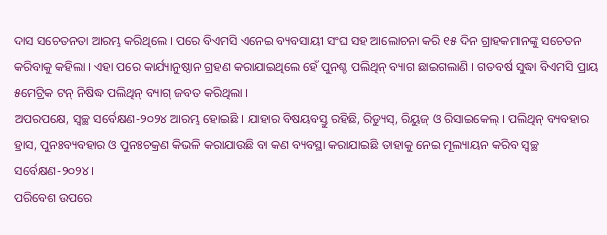ଦାସ ସଚେତନତା ଆରମ୍ଭ କରିଥିଲେ । ପରେ ବିଏମସି ଏନେଇ ବ୍ୟବସାୟୀ ସଂଘ ସହ ଆଲୋଚନା କରି ୧୫ ଦିନ ଗ୍ରାହକମାନଙ୍କୁ ସଚେତନ କରିବାକୁ କହିଲା । ଏହା ପରେ କାର୍ଯ୍ୟାନୁଷ୍ଠାନ ଗ୍ରହଣ କରାଯାଇଥିଲେ ହେଁ ପୁନଶ୍ଚ ପଲିଥିନ୍ ବ୍ୟାଗ ଛାଇଗଲାଣି । ଗତବର୍ଷ ସୁଦ୍ଧା ବିଏମସି ପ୍ରାୟ ୫ମେଟ୍ରିକ ଟନ୍ ନିଷିଦ୍ଧ ପଲିଥିନ୍ ବ୍ୟାଗ୍ ଜବତ କରିଥିଲା ।
ଅପରପକ୍ଷେ, ସ୍ୱଚ୍ଛ ସର୍ବେକ୍ଷଣ-୨୦୨୪ ଆରମ୍ଭ ହୋଇଛି । ଯାହାର ବିଷୟବସ୍ତୁ ରହିଛି, ରିଡ୍ୟୁସ୍, ରିୟୁଜ୍ ଓ ରିସାଇକେଲ୍ । ପଲିଥିନ୍ ବ୍ୟବହାର ହ୍ରାସ, ପୁନଃବ୍ୟବହାର ଓ ପୁନଃଚକ୍ରଣ କିଭଳି କରାଯାଉଛି ବା କଣ ବ୍ୟବସ୍ଥା କରାଯାଇଛି ତାହାକୁ ନେଇ ମୂଲ୍ୟାୟନ କରିବ ସ୍ୱଚ୍ଛ ସର୍ବେକ୍ଷଣ-୨୦୨୪।
ପରିବେଶ ଉପରେ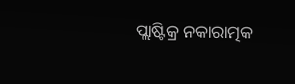ପ୍ଲାଷ୍ଟିକ୍ର ନକାରାତ୍ମକ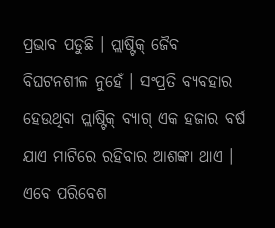ପ୍ରଭାବ ପଡୁଛି । ପ୍ଲାଷ୍ଟିକ୍ ଜୈବ ବିଘଟନଶୀଳ ନୁହେଁ । ସଂପ୍ରତି ବ୍ୟବହାର ହେଉଥିବା ପ୍ଲାଷ୍ଟିକ୍ ବ୍ୟାଗ୍ ଏକ ହଜାର ବର୍ଷ ଯାଏ ମାଟିରେ ରହିବାର ଆଶଙ୍କା ଥାଏ । ଏବେ ପରିବେଶ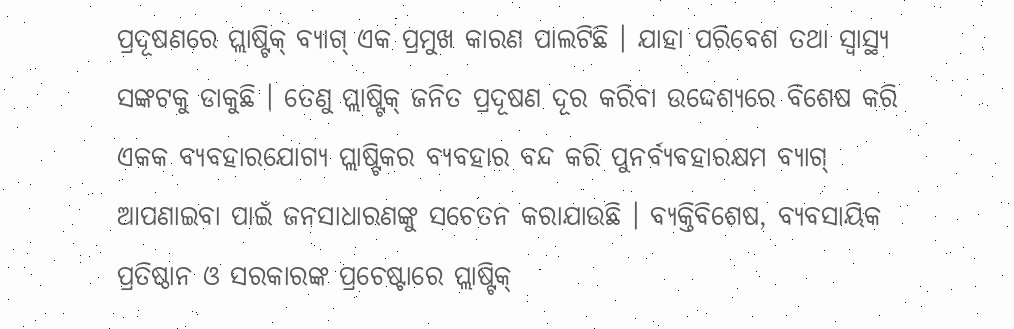ପ୍ରଦୂଷଣରେ ପ୍ଲାଷ୍ଟିକ୍ ବ୍ୟାଗ୍ ଏକ ପ୍ରମୁଖ କାରଣ ପାଲଟିଛି । ଯାହା ପରିବେଶ ତଥା ସ୍ୱାସ୍ଥ୍ୟ ସଙ୍କଟକୁ ଡାକୁଛି । ତେଣୁ ପ୍ଲାଷ୍ଟିକ୍ ଜନିତ ପ୍ରଦୂଷଣ ଦୂର କରିବା ଉଦ୍ଦେଶ୍ୟରେ ବିଶେଷ କରି ଏକକ ବ୍ୟବହାରଯୋଗ୍ୟ ପ୍ଲାଷ୍ଟିକର ବ୍ୟବହାର ବନ୍ଦ କରି ପୁନର୍ବ୍ୟବହାରକ୍ଷମ ବ୍ୟାଗ୍ ଆପଣାଇବା ପାଇଁ ଜନସାଧାରଣଙ୍କୁ ସଚେତନ କରାଯାଉଛି । ବ୍ୟକ୍ତିବିଶେଷ, ବ୍ୟବସାୟିକ ପ୍ରତିଷ୍ଠାନ ଓ ସରକାରଙ୍କ ପ୍ରଚେଷ୍ଟାରେ ପ୍ଲାଷ୍ଟିକ୍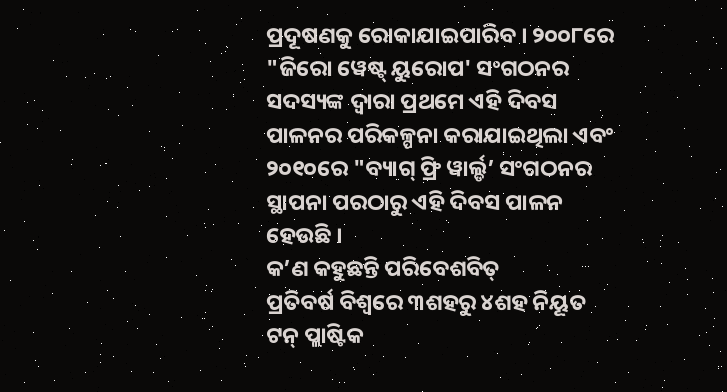ପ୍ରଦୂଷଣକୁ ରୋକାଯାଇପାରିବ । ୨୦୦୮ରେ "ଜିରୋ ୱେଷ୍ଟ୍ ୟୁରୋପ' ସଂଗଠନର ସଦସ୍ୟଙ୍କ ଦ୍ୱାରା ପ୍ରଥମେ ଏହି ଦିବସ ପାଳନର ପରିକଳ୍ପନା କରାଯାଇଥିଲା ଏବଂ ୨୦୧୦ରେ "ବ୍ୟାଗ୍ ଫ୍ରି ୱାର୍ଲ୍ଡ’ ସଂଗଠନର ସ୍ଥାପନା ପରଠାରୁ ଏହି ଦିବସ ପାଳନ ହେଉଛି ।
କ’ଣ କହୁଛନ୍ତି ପରିବେଶବିତ୍
ପ୍ରତିବର୍ଷ ବିଶ୍ୱରେ ୩ଶହରୁ ୪ଶହ ନିୟୂତ ଟନ୍ ପ୍ଲାଷ୍ଟିକ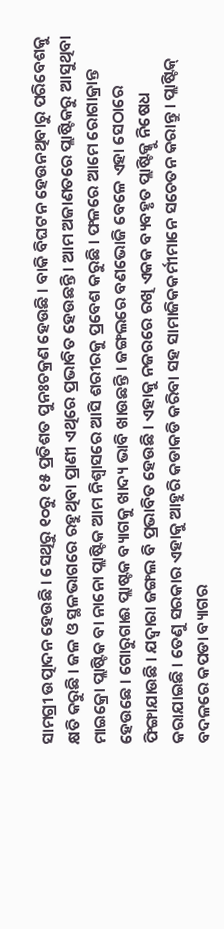ସାମଗ୍ରୀ ଉତ୍ପାଦନ ହେଉଛି । ସେଥିରୁ ୧୦ରୁ ୧୫ ପ୍ରତିଶତ ପୁନଃଚକ୍ରଣ ହେଉଛି । ବାକି ବିଘଟନ ହେଉନଥିବାରୁ ପରିବେଶକୁ କ୍ଷତି କରୁଛି । ଜଳ ଓ ସ୍ଥଳଭାଗରେ ରହୁଥିବା ପ୍ରାଣୀ ଏଥିରେ ପ୍ରଭାବିତ ହେଉଛନ୍ତି । ଆମ ଅଜାଣତରେ ପ୍ଲାଷ୍ଟିକରୁ ଆସୁଥିବା ମାଇକ୍ରୋ ପ୍ଲାଷ୍ଟିକ ବା ନାନୋ ପ୍ଲାଷ୍ଟିକ ଆମ ନିଶ୍ୱାସରେ ଆସି ଶରୀରକୁ ପ୍ରବେଶ କରୁଛି । ଫଳରେ ଆମେ ରୋଗାକ୍ରାନ୍ତ ହେଉଛେ । ଗୋରୁଗାଈ ପ୍ଲାଷ୍ଟକ ବ୍ୟାଗକୁ ଖାଦ୍ୟ ଭାବି ଖାଉଛନ୍ତି । ଜଙ୍ଗଲରେ ବଣଭୋଜି ବେଳେ ଏହା ସେଠାରେ ଫିଙ୍ଗାଯାଉଛି । ଯଦ୍ୱାରା ଜଙ୍ଗଲ ବି ପ୍ରଭାବିତ ହେଉଛି । ଏହାକୁ ନଜରରେ ରଖି ଏକକ ବ୍ୟବହୃତ ପ୍ଲାଷ୍ଟିକ୍କୁ ନିଷେଧ କରାଯାଇଛି । ତେଣୁ ସରକାର ଏହାକୁ ଆହୁରି କଡାକଡି କରିବା ସହ ସାମାଜିକକର୍ମୀମାନେ ସଚେତନ କରାନ୍ତୁ । ପ୍ଲାଷ୍ଟିକ୍ ବଦଳରେ କପଡା ବ୍ୟାଗର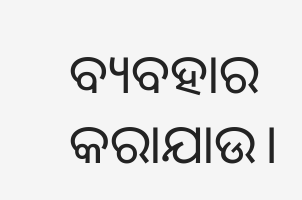ବ୍ୟବହାର କରାଯାଉ।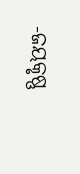-ଜୟକୃଷ୍ଣ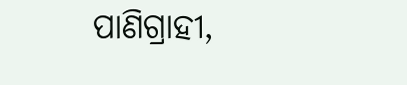ପାଣିଗ୍ରାହୀ,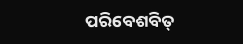ପରିବେଶବିତ୍